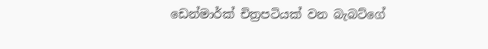ඩෙන්මාර්ක් චිත්‍රපටියක් වන බැබට්ගේ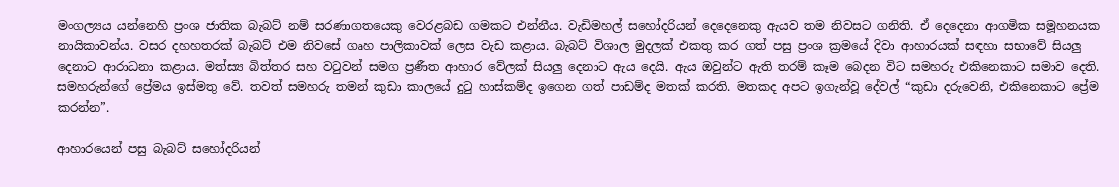මංගල්‍යය යන්නෙහි ප්‍රංශ ජාතික බැබට් නම් සරණාගතයෙකු වෙරළබඩ ගමකට එන්නීය. වැඩිමහල් සහෝදරියන් දෙදෙනෙකු ඇයව තම නිවසට ගනිති. ඒ දෙදෙනා ආගමික සමූහනයක නායිකාවන්ය. වසර දහහතරක් බැබට් එම නිවසේ ගෘහ පාලිකාවක් ලෙස වැඩ කළාය. බැබට් විශාල මුදලක් එකතු කර ගත් පසු ප්‍රංශ ක්‍රමයේ දිවා ආහාරයක් සඳහා සභාවේ සියලු දෙනාට ආරාධනා කළාය. මත්ස්‍ය බිත්තර සහ වටුවන් සමග ප්‍රණීත ආහාර වේලක් සියලු දෙනාට ඇය දෙයි. ඇය ඔවුන්ට ඇති තරම් කෑම බෙදන විට සමහරු එකිනෙකාට සමාව දෙති. සමහරුන්ගේ ප්‍රේමය ඉස්මතු වේ. තවත් සමහරු තමන් කුඩා කාලයේ දුටු හාස්කම්ද ඉගෙන ගත් පාඩම්ද මතක් කරති. මතකද අපට ඉගැන්වූ දේවල් “කුඩා දරුවෙනි, එකිනෙකාට ප්‍රේම කරන්න”.

ආහාරයෙන් පසු බැබට් සහෝදරියන්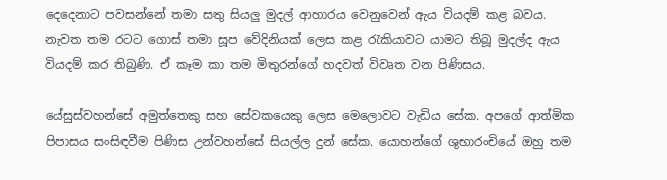දෙදෙනාට පවසන්නේ තමා සතු සියලු මුදල් ආහාරය වෙනුවෙන් ඇය වියදම් කළ බවය. නැවත තම රටට ගොස් තමා සූප වේදිනියක් ලෙස කළ රැකියාවට යාමට තිබූ මුදල්ද ඇය වියදම් කර තිබුණි. ඒ කෑම කා තම මිතුරන්ගේ හදවත් විවෘත වන පිණිසය.

යේසුස්වහන්සේ අමුත්තෙකු සහ සේවකයෙකු ලෙස මෙලොවට වැඩිය සේක. අපගේ ආත්මික පිපාසය සංසිඳවීම පිණිස උන්වහන්සේ සියල්ල දුන් සේක. යොහන්ගේ ශුභාරංචියේ ඔහු තම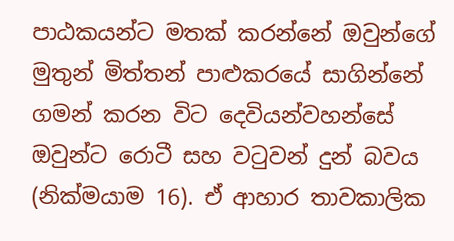පාඨකයන්ට මතක් කරන්නේ ඔවුන්ගේ මුතුන් මිත්තන් පාළුකරයේ සාගින්නේ ගමන් කරන විට දෙවියන්වහන්සේ ඔවුන්ට රොටී සහ වටුවන් දුන් බවය (නික්මයාම 16). ඒ ආහාර තාවකාලික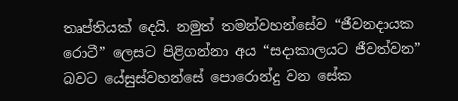තෘප්තියක් දෙයි. නමුත් තමන්වහන්සේව “ජීවනදායක රොටී” ලෙසට පිළිගන්නා අය “සදාකාලයට ජීවත්වන” බවට යේසුස්වහන්සේ පොරොන්දු වන සේක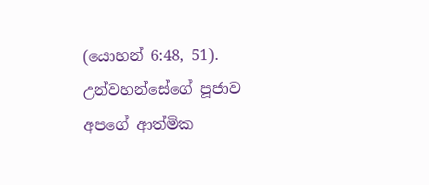(යොහන් 6:48, 51). උන්වහන්සේගේ පූජාව අපගේ ආත්මික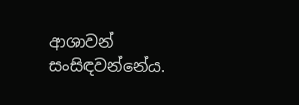ආශාවන් සංසිඳවන්නේය.